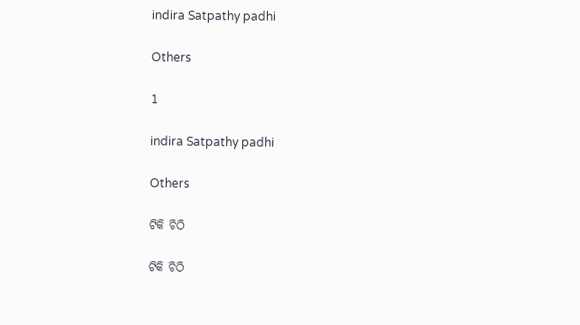indira Satpathy padhi

Others

1

indira Satpathy padhi

Others

ଟିକି ଚିଠି

ଟିକି ଚିଠି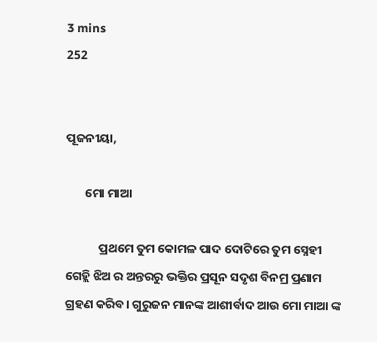3 mins
252


ପୂଜନୀୟା,

       ମୋ ମାଆ

            ପ୍ରଥମେ ତୁମ କୋମଳ ପାଦ ଦୋଟିରେ ତୁମ ସ୍ନେହୀ ଗେହ୍ଲି ଝିଅ ର ଅନ୍ତରରୁ ଭକ୍ତିର ପ୍ରସୂନ ସଦୃଶ ବିନମ୍ର ପ୍ରଣାମ ଗ୍ରହଣ କରିବ। ଗୁରୁଜନ ମାନଙ୍କ ଆଶୀର୍ବାଦ ଆଉ ମୋ ମାଆ ଙ୍କ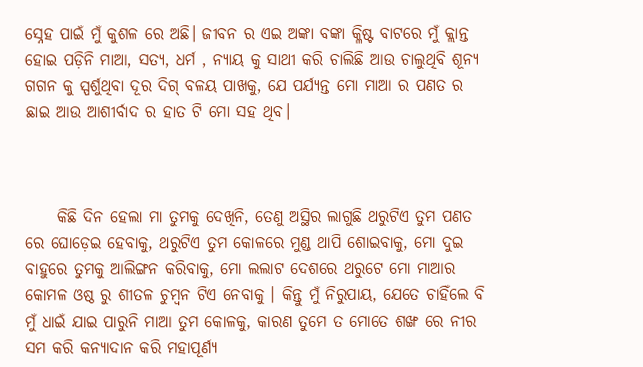ସ୍ନେହ ପାଇଁ ମୁଁ କୁଶଳ ରେ ଅଛି। ଜୀବନ ର ଏଇ ଅଙ୍କା ବଙ୍କା କ୍ଳିଷ୍ଟ ବାଟରେ ମୁଁ କ୍ଲାନ୍ତ ହୋଇ ପଡ଼ିନି ମାଆ, ସତ୍ୟ, ଧର୍ମ , ନ୍ୟାୟ କୁ ସାଥୀ କରି ଚାଲିଛି ଆଉ ଚାଲୁଥିବି ଶୂନ୍ୟ ଗଗନ କୁ ସ୍ପର୍ଶୁଥିବା ଦୂର ଦିଗ୍ ବଳୟ ପାଖକୁ, ଯେ ପର୍ଯ୍ୟନ୍ତ ମୋ ମାଆ ର ପଣତ ର ଛାଇ ଆଉ ଆଶୀର୍ବାଦ ର ହାତ ଟି ମୋ ସହ ଥିବ।



     କିଛି ଦିନ ହେଲା ମା ତୁମକୁ ଦେଖିନି, ତେଣୁ ଅସ୍ଥିର ଲାଗୁଛି ଥରୁଟିଏ ତୁମ ପଣତ ରେ ଘୋଡ଼େଇ ହେବାକୁ, ଥରୁଟିଏ ତୁମ କୋଳରେ ମୁଣ୍ଡ ଥାପି ଶୋଇବାକୁ, ମୋ ଦୁଇ ବାହୁରେ ତୁମକୁ ଆଲିଙ୍ଗନ କରିବାକୁ, ମୋ ଲଲାଟ ଦେଶରେ ଥରୁଟେ ମୋ ମାଆର କୋମଳ ଓଷ୍ଠ ରୁ ଶୀତଳ ଚୁମ୍ବନ ଟିଏ ନେବାକୁ । କିନ୍ତୁ ମୁଁ ନିରୁପାୟ, ଯେତେ ଚାହିଁଲେ ବି ମୁଁ ଧାଇଁ ଯାଇ ପାରୁନି ମାଆ ତୁମ କୋଳକୁ, କାରଣ ତୁମେ ତ ମୋତେ ଶଙ୍ଖ ରେ ନୀର ସମ କରି କନ୍ୟାଦାନ କରି ମହାପୂର୍ଣ୍ୟ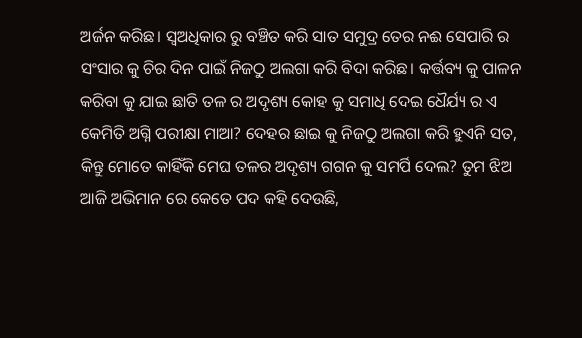ଅର୍ଜନ କରିଛ। ସ୍ୱଅଧିକାର ରୁ ବଞ୍ଚିତ କରି ସାତ ସମୁଦ୍ର ତେର ନଈ ସେପାରି ର ସଂସାର କୁ ଚିର ଦିନ ପାଇଁ ନିଜଠୁ ଅଲଗା କରି ବିଦା କରିଛ। କର୍ତ୍ତବ୍ୟ କୁ ପାଳନ କରିବା କୁ ଯାଇ ଛାତି ତଳ ର ଅଦୃଶ୍ୟ କୋହ କୁ ସମାଧି ଦେଇ ଧୈର୍ଯ୍ୟ ର ଏ କେମିତି ଅଗ୍ନି ପରୀକ୍ଷା ମାଆ? ଦେହର ଛାଇ କୁ ନିଜଠୁ ଅଲଗା କରି ହୁଏନି ସତ, କିନ୍ତୁ ମୋତେ କାହିଁକି ମେଘ ତଳର ଅଦୃଶ୍ୟ ଗଗନ କୁ ସମର୍ପି ଦେଲ? ତୁମ ଝିଅ ଆଜି ଅଭିମାନ ରେ କେତେ ପଦ କହି ଦେଉଛି,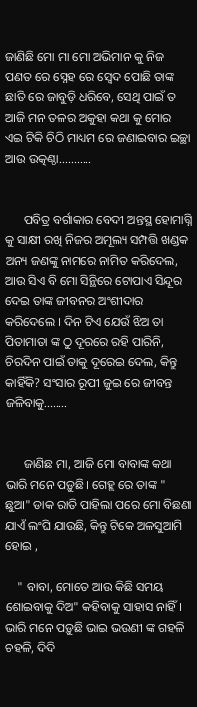ଜାଣିଛି ମୋ ମା ମୋ ଅଭିମାନ କୁ ନିଜ ପଣତ ରେ ସ୍ନେହ ରେ ସ୍ଵେଦ ପୋଛି ତାଙ୍କ ଛାତି ରେ ଜାବୁଡ଼ି ଧରିବେ, ସେଥି ପାଇଁ ତ ଆଜି ମନ ତଳର ଅକୁହା କଥା କୁ ମୋର ଏଇ ଟିକି ଚିଠି ମାଧ୍ୟମ ରେ ଜଣାଇବାର ଇଚ୍ଛା ଆଉ ଉତ୍କଣ୍ଠା...........


      ପବିତ୍ର ବର୍ଗାକାର ବେଦୀ ଅନ୍ତସ୍ଥ ହୋମାଗ୍ନି କୁ ସାକ୍ଷୀ ରଖି ନିଜର ଅମୂଲ୍ୟ ସମ୍ପତ୍ତି ଖଣ୍ଡକ ଅନ୍ୟ ଜଣଙ୍କୁ ନାମରେ ନାମିତ କରିଦେଲ, ଆଉ ସିଏ ବି ମୋ ସିନ୍ଥିରେ ଟୋପାଏ ସିନ୍ଦୂର ଦେଇ ତାଙ୍କ ଜୀବନର ଅଂଶୀଦାର କରିଦେଲେ । ଦିନ ଟିଏ ଯେଉଁ ଝିଅ ତା ପିତାମାତା ଙ୍କ ଠୁ ଦୂରରେ ରହି ପାରିନି, ଚିରଦିନ ପାଇଁ ତାକୁ ଦୂରେଇ ଦେଲ, କିନ୍ତୁ କାହିଁକି? ସଂସାର ରୂପୀ ଜୁଇ ରେ ଜୀବନ୍ତ ଜଳିବାକୁ........


      ଜାଣିଛ ମା, ଆଜି ମୋ ବାବାଙ୍କ କଥା ଭାରି ମନେ ପଡ଼ୁଛି। ଗେହ୍ଲ ରେ ତାଙ୍କ " ଛୁଆ" ଡାକ ରାତି ପାହିଲା ପରେ ମୋ ବିଛଣା ଯାଏଁ ଲଂଘି ଯାଉଛି, କିନ୍ତୁ ଟିକେ ଅଳସୁଆମି ହୋଇ ,

    " ବାବା, ମୋତେ ଆଉ କିଛି ସମୟ ଶୋଇବାକୁ ଦିଅ" କହିବାକୁ ସାହାସ ନାହିଁ। ଭାରି ମନେ ପଡ଼ୁଛି ଭାଇ ଭଉଣୀ ଙ୍କ ଗହଳି ଚହଳି, ଦିଦି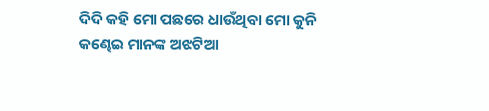ଦିଦି କହି ମୋ ପଛରେ ଧାଉଁଥିବା ମୋ କୁନି କଣ୍ଢେଇ ମାନଙ୍କ ଅଝଟିଆ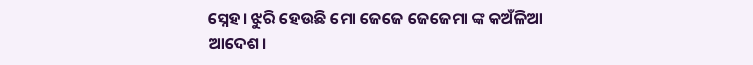ସ୍ନେହ। ଝୁରି ହେଉଛି ମୋ ଜେଜେ ଜେଜେମା ଙ୍କ କଅଁଳିଆ ଆଦେଶ।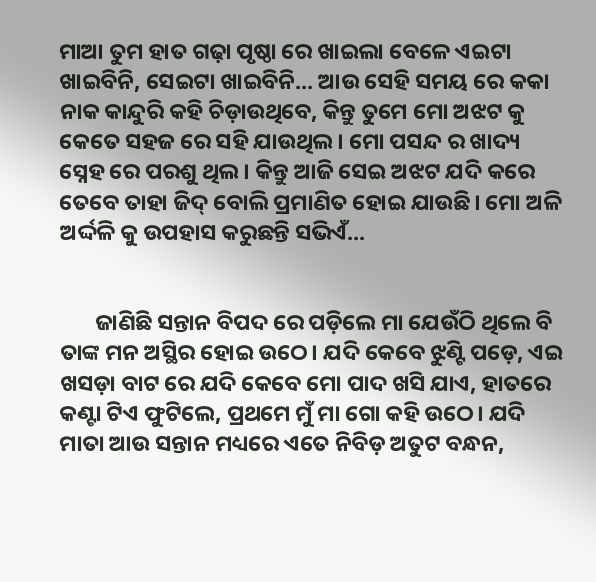ମାଆ ତୁମ ହାତ ଗଢ଼ା ପୃଷ୍ଠା ରେ ଖାଇଲା ବେଳେ ଏଇଟା ଖାଇବିନି, ସେଇଟା ଖାଇବିନି... ଆଉ ସେହି ସମୟ ରେ କକା ନାକ କାନ୍ଦୁରି କହି ଚିଡ଼ାଉଥିବେ, କିନ୍ତୁ ତୁମେ ମୋ ଅଝଟ କୁ କେତେ ସହଜ ରେ ସହି ଯାଉଥିଲ। ମୋ ପସନ୍ଦ ର ଖାଦ୍ୟ ସ୍ନେହ ରେ ପରଶୁ ଥିଲ। କିନ୍ତୁ ଆଜି ସେଇ ଅଝଟ ଯଦି କରେ ତେବେ ତାହା ଜିଦ୍ ବୋଲି ପ୍ରମାଣିତ ହୋଇ ଯାଉଛି। ମୋ ଅଳି ଅର୍ଦ୍ଦଳି କୁ ଉପହାସ କରୁଛନ୍ତି ସଭିଏଁ...


       ଜାଣିଛି ସନ୍ତାନ ବିପଦ ରେ ପଡ଼ିଲେ ମା ଯେଉଁଠି ଥିଲେ ବି ତାଙ୍କ ମନ ଅସ୍ଥିର ହୋଇ ଉଠେ। ଯଦି କେବେ ଝୁଣ୍ଟି ପଡ଼େ, ଏଇ ଖସଡ଼ା ବାଟ ରେ ଯଦି କେବେ ମୋ ପାଦ ଖସି ଯାଏ, ହାତରେ କଣ୍ଟା ଟିଏ ଫୁଟିଲେ, ପ୍ରଥମେ ମୁଁ ମା ଗୋ କହି ଉଠେ। ଯଦି ମାତା ଆଉ ସନ୍ତାନ ମଧ୍ୟରେ ଏତେ ନିବିଡ଼ ଅତୁଟ ବନ୍ଧନ,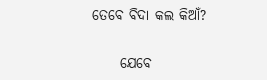ତେବେ ବିଦା କଲ କିଆଁ?


     ଯେବେ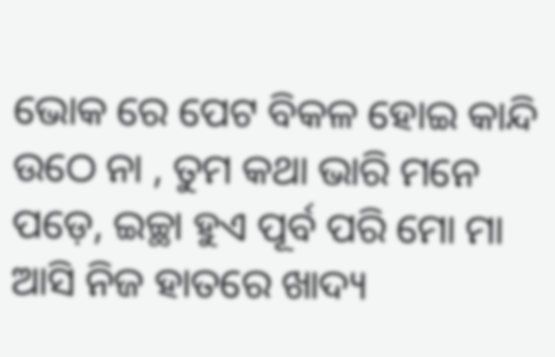ଭୋକ ରେ ପେଟ ବିକଳ ହୋଇ କାନ୍ଦି ଉଠେ ନା , ତୁମ କଥା ଭାରି ମନେ ପଡ଼େ, ଇଚ୍ଛା ହୁଏ ପୂର୍ବ ପରି ମୋ ମା ଆସି ନିଜ ହାତରେ ଖାଦ୍ୟ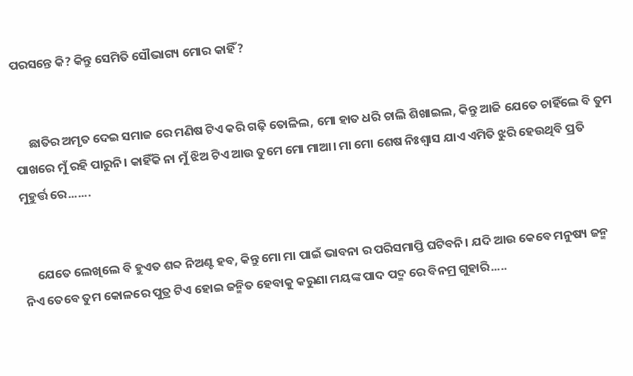ପରସନ୍ତେ କି? କିନ୍ତୁ ସେମିତି ସୌଭାଗ୍ୟ ମୋର କାହିଁ?


     ଛାତିର ଅମୃତ ଦେଇ ସମାଜ ରେ ମଣିଷ ଟିଏ କରି ଗଢ଼ି ତୋଳିଲ, ମୋ ହାତ ଧରି ଚାଲି ଶିଖାଇଲ, କିନ୍ତୁ ଆଜି ଯେତେ ଚାହିଁଲେ ବି ତୁମ ପାଖରେ ମୁଁ ରହି ପାରୁନି। କାହିଁକି ନା ମୁଁ ଝିଅ ଟିଏ ଆଉ ତୁମେ ମୋ ମାଆ। ମା ମୋ ଶେଷ ନିଃଶ୍ୱାସ ଯାଏ ଏମିତି ଝୁରି ହେଉଥିବି ପ୍ରତି ମୁହୁର୍ତ୍ତ ରେ.......


     ଯେତେ ଲେଖିଲେ ବି ହୁଏତ ଶବ୍ଦ ନିଅଣ୍ଟ ହବ, କିନ୍ତୁ ମୋ ମା ପାଇଁ ଭାବନା ର ପରିସମାପ୍ତି ଘଟିବନି। ଯଦି ଆଉ କେବେ ମନୁଷ୍ୟ ଜନ୍ମ ନିଏ ତେବେ ତୁମ କୋଳରେ ପୁତ୍ର ଟିଏ ହୋଇ ଜନ୍ମିତ ହେବାକୁ କରୁଣା ମୟଙ୍କ ପାଦ ପଦ୍ମ ରେ ବିନମ୍ର ଗୁହାରି.....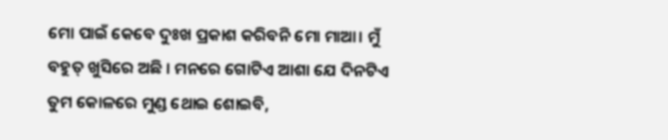ମୋ ପାଇଁ କେବେ ଦୁଃଖ ପ୍ରକାଶ କରିବନି ମୋ ମାଆ। ମୁଁ ବହୁତ୍ ଖୁସିରେ ଅଛି । ମନରେ ଗୋଟିଏ ଆଶା ଯେ ଦିନଟିଏ ତୁମ କୋଳରେ ମୁଣ୍ଡ ଥୋଇ ଶୋଇବି,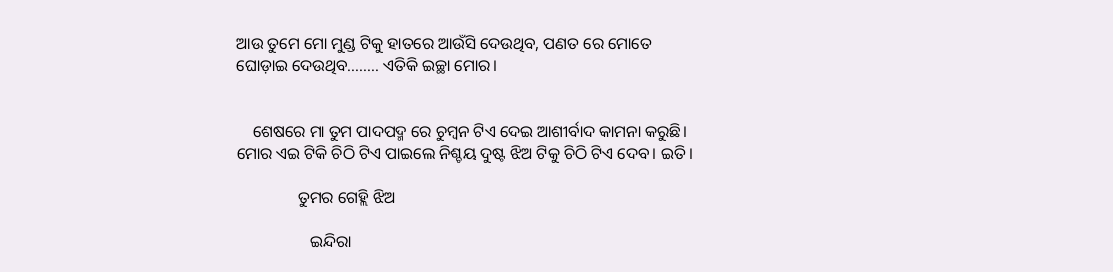ଆଉ ତୁମେ ମୋ ମୁଣ୍ଡ ଟିକୁ ହାତରେ ଆଉଁସି ଦେଉଥିବ, ପଣତ ରେ ମୋତେ ଘୋଡ଼ାଇ ଦେଉଥିବ........ ଏତିକି ଇଚ୍ଛା ମୋର।


    ଶେଷରେ ମା ତୁମ ପାଦପଦ୍ମ ରେ ଚୁମ୍ବନ ଟିଏ ଦେଇ ଆଶୀର୍ବାଦ କାମନା କରୁଛି। ମୋର ଏଇ ଟିକି ଚିଠି ଟିଏ ପାଇଲେ ନିଶ୍ଚୟ ଦୁଷ୍ଟ ଝିଅ ଟିକୁ ଚିଠି ଟିଏ ଦେବ। ଇତି।

               ତୁମର ଗେହ୍ଲି ଝିଅ

                  ଇନ୍ଦିରା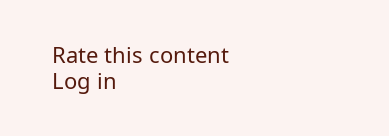Rate this content
Log in